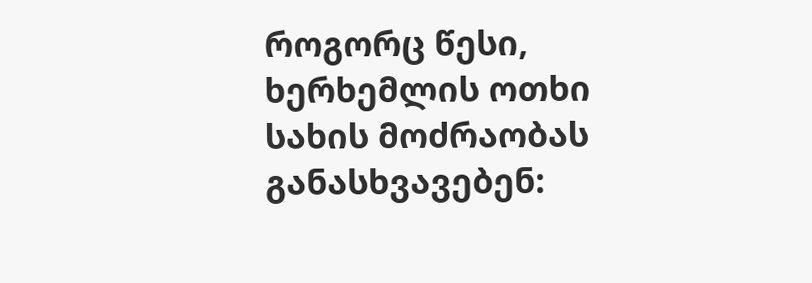როგორც წესი, ხერხემლის ოთხი სახის მოძრაობას განასხვავებენ: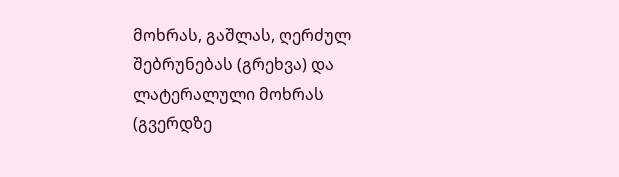მოხრას, გაშლას, ღერძულ შებრუნებას (გრეხვა) და ლატერალული მოხრას (გვერდზე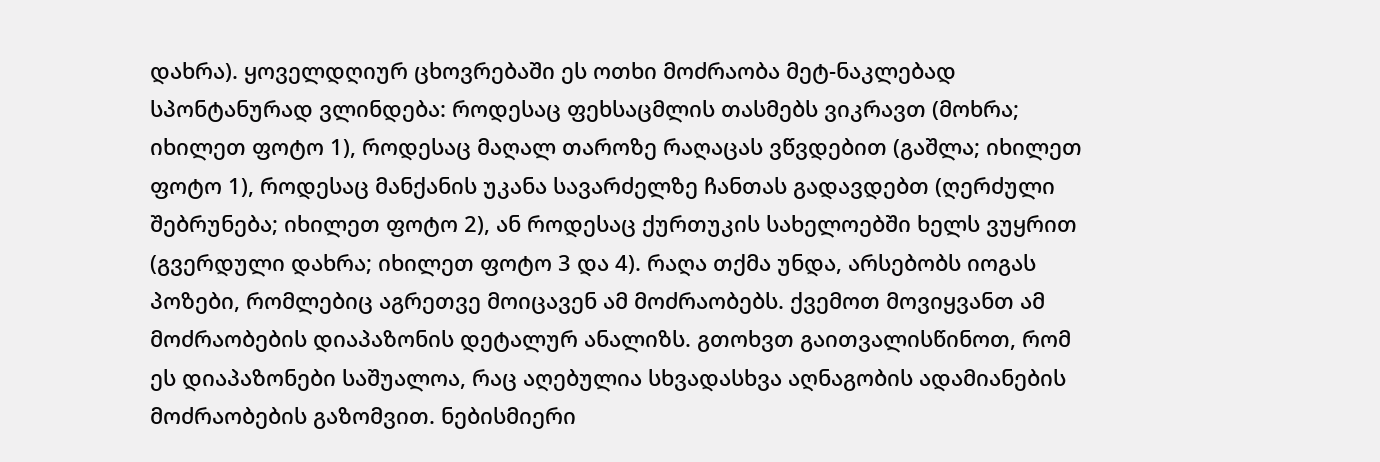დახრა). ყოველდღიურ ცხოვრებაში ეს ოთხი მოძრაობა მეტ-ნაკლებად სპონტანურად ვლინდება: როდესაც ფეხსაცმლის თასმებს ვიკრავთ (მოხრა; იხილეთ ფოტო 1), როდესაც მაღალ თაროზე რაღაცას ვწვდებით (გაშლა; იხილეთ ფოტო 1), როდესაც მანქანის უკანა სავარძელზე ჩანთას გადავდებთ (ღერძული შებრუნება; იხილეთ ფოტო 2), ან როდესაც ქურთუკის სახელოებში ხელს ვუყრით (გვერდული დახრა; იხილეთ ფოტო 3 და 4). რაღა თქმა უნდა, არსებობს იოგას პოზები, რომლებიც აგრეთვე მოიცავენ ამ მოძრაობებს. ქვემოთ მოვიყვანთ ამ მოძრაობების დიაპაზონის დეტალურ ანალიზს. გთოხვთ გაითვალისწინოთ, რომ ეს დიაპაზონები საშუალოა, რაც აღებულია სხვადასხვა აღნაგობის ადამიანების მოძრაობების გაზომვით. ნებისმიერი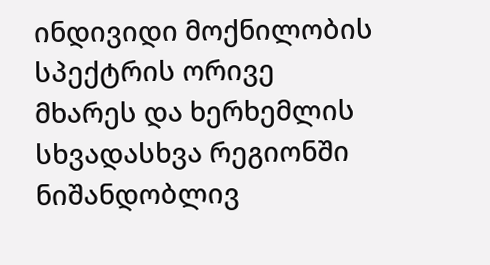ინდივიდი მოქნილობის სპექტრის ორივე მხარეს და ხერხემლის სხვადასხვა რეგიონში ნიშანდობლივ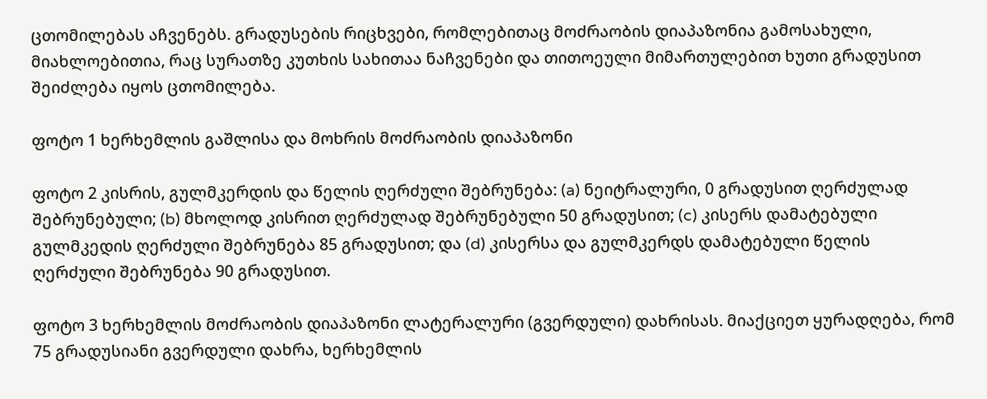ცთომილებას აჩვენებს. გრადუსების რიცხვები, რომლებითაც მოძრაობის დიაპაზონია გამოსახული, მიახლოებითია, რაც სურათზე კუთხის სახითაა ნაჩვენები და თითოეული მიმართულებით ხუთი გრადუსით შეიძლება იყოს ცთომილება.

ფოტო 1 ხერხემლის გაშლისა და მოხრის მოძრაობის დიაპაზონი

ფოტო 2 კისრის, გულმკერდის და წელის ღერძული შებრუნება: (a) ნეიტრალური, 0 გრადუსით ღერძულად შებრუნებული; (b) მხოლოდ კისრით ღერძულად შებრუნებული 50 გრადუსით; (c) კისერს დამატებული გულმკედის ღერძული შებრუნება 85 გრადუსით; და (d) კისერსა და გულმკერდს დამატებული წელის ღერძული შებრუნება 90 გრადუსით.

ფოტო 3 ხერხემლის მოძრაობის დიაპაზონი ლატერალური (გვერდული) დახრისას. მიაქციეთ ყურადღება, რომ 75 გრადუსიანი გვერდული დახრა, ხერხემლის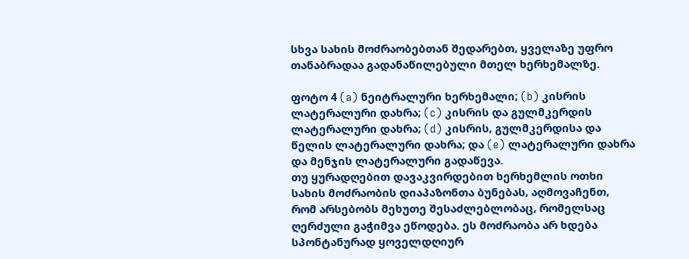სხვა სახის მოძრაობებთან შედარებთ, ყველაზე უფრო თანაბრადაა გადანაწილებული მთელ ხერხემალზე.

ფოტო 4 (a) ნეიტრალური ხერხემალი; (b) კისრის ლატერალური დახრა; (c) კისრის და გულმკერდის ლატერალური დახრა; (d) კისრის, გულმკერდისა და წელის ლატერალური დახრა; და (e) ლატერალური დახრა და მენჯის ლატერალური გადაწევა.
თუ ყურადღებით დავაკვირდებით ხერხემლის ოთხი სახის მოძრაობის დიაპაზონთა ბუნებას, აღმოვაჩენთ, რომ არსებობს მეხუთე შესაძლებლობაც, რომელსაც ღერძული გაჭიმვა ეწოდება. ეს მოძრაობა არ ხდება სპონტანურად ყოველდღიურ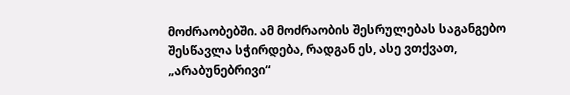მოძრაობებში. ამ მოძრაობის შესრულებას საგანგებო შესწავლა სჭირდება, რადგან ეს, ასე ვთქვათ, „არაბუნებრივი“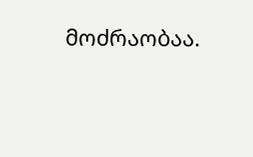მოძრაობაა.